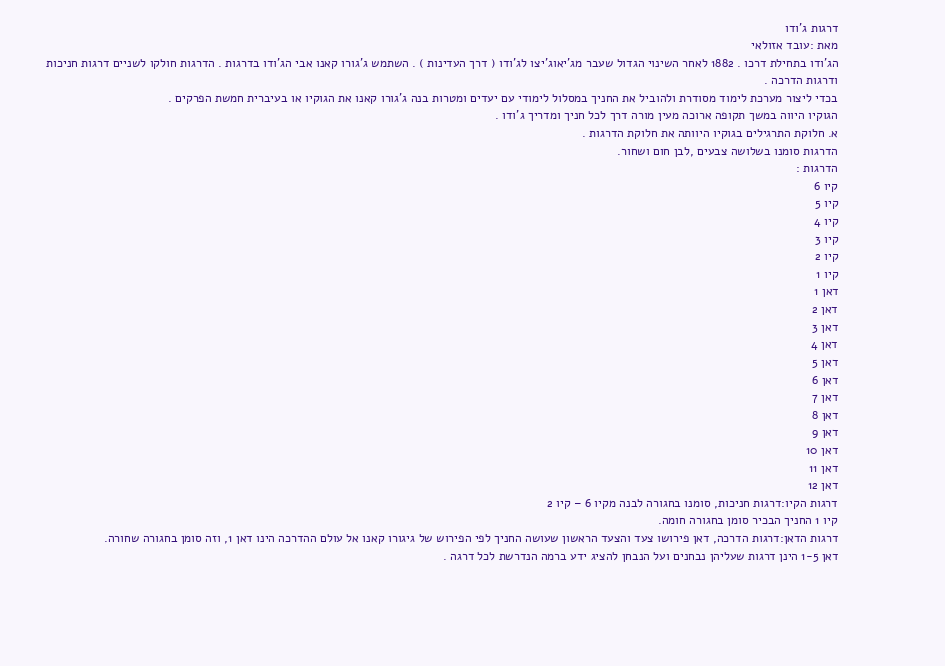דרגות ג'ודו
מאת :עובד אזולאי
הג'ודו בתחילת דרכו . 1882 לאחר השינוי הגדול שעבר מג'יאוג'יצו לג'ודו ( דרך העדינות ) . השתמש ג'גורו קאנו אבי הג'ודו בדרגות . הדרגות חולקו לשניים דרגות חניכות ודרגות הדרכה .
בכדי ליצור מערכת לימוד מסודרת ולהוביל את החניך במסלול לימודי עם יעדים ומטרות בנה ג'גורו קאנו את הגוקיו או בעיברית חמשת הפרקים .
הגוקיו היווה במשך תקופה ארוכה מעין מורה דרך לכל חניך ומדריך ג'ודו .
א. חלוקת התרגילים בגוקיו היוותה את חלוקת הדרגות .
הדרגות סומנו בשלושה צבעים ,לבן חום ושחור.
הדרגות :
קיו 6
קיו 5
קיו 4
קיו 3
קיו 2
קיו 1
דאן 1
דאן 2
דאן 3
דאן 4
דאן 5
דאן 6
דאן 7
דאן 8
דאן 9
דאן 10
דאן 11
דאן 12
דרגות הקיו:דרגות חניכות, סומנו בחגורה לבנה מקיו 6 – קיו 2
קיו 1 החניך הבכיר סומן בחגורה חומה.
דרגות הדאן:דרגות הדרכה, דאן פירושו צעד והצעד הראשון שעושה החניך לפי הפירוש של גיגורו קאנו אל עולם ההדרכה הינו דאן 1, וזה סומן בחגורה שחורה.
דאן 1-5 הינן דרגות שעליהן נבחנים ועל הנבחן להציג ידע ברמה הנדרשת לכל דרגה .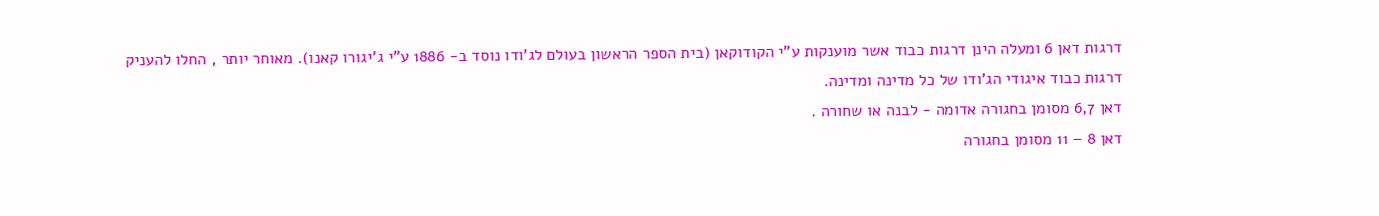דרגות דאן 6 ומעלה הינן דרגות כבוד אשר מוענקות ע"י הקודוקאן (בית הספר הראשון בעולם לג'ודו נוסד ב- 1886 ע"י ג'יגורו קאנו). מאוחר יותר , החלו להעניק דרגות כבוד איגודי הג'ודו של כל מדינה ומדינה.
דאן 6,7 מסומן בחגורה אדומה - לבנה או שחורה .
דאן 8 – 11 מסומן בחגורה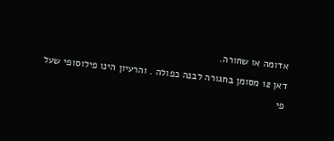אדומה או שחורה.
דאן 12 מסומן בחגורה לבנה כפולה . והרעיון הינו פילוסופי שעל פי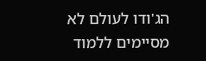הג'ודו לעולם לא מסיימים ללמוד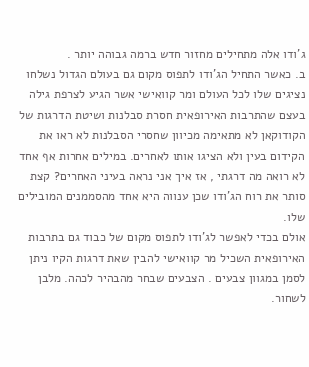ג'ודו אלה מתחילים מחזור חדש ברמה גבוהה יותר .
ב. כאשר התחיל הג'ודו לתפוס מקום גם בעולם הגדול נשלחו נציגים שלו לכל העולם ומר קוואישי אשר הגיע לצרפת גילה בעצם שהתרבות האירופאית חסרת סבלנות ושיטת הדרגות של
הקודוקאן לא מתאימה מכיוון שחסרי הסבלנות לא ראו את הקידום בעין ולא הציגו אותו לאחרים. במילים אחרות אף אחד לא רואה מה דרגתי , אז איך אני נראה בעיני האחרים? קצת סותר את רוח הג'ודו שכן ענווה היא אחד מהסממנים המובילים שלו.
אולם בכדי לאפשר לג'ודו לתפוס מקום של כבוד גם בתרבות האירופאית השכיל מר קוואישי להבין שאת דרגות הקיו ניתן לסמן במגוון צבעים . הצבעים שבחר מהבהיר לכהה. מלבן לשחור.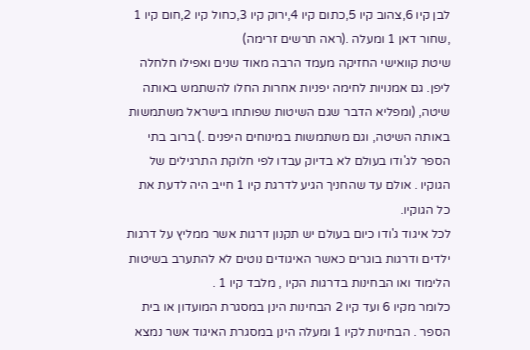לבן קיו 6,צהוב קיו 5,כתום קיו 4,ירוק קיו 3,כחול קיו 2,חום קיו 1 ,שחור דאן 1 ומעלה .(ראה תרשים זרימה)
שיטת קוואישי החזיקה מעמד הרבה מאוד שנים ואפילו חלחלה ליפן. גם אמנויות לחימה יפניות אחרות החלו להשתמש באותה שיטה, (ומפליא הדבר שגם השיטות שפותחו בישראל משתמשות באותה השיטה, וגם משתמשות במינוחים היפנים .) ברוב בתי הספר לג'ודו בעולם לא בדיוק עבדו לפי חלוקת התרגילים של הגוקיו . אולם עד שהחניך הגיע לדרגת קיו 1 חייב היה לדעת את כל הגוקיו.
לכל איגוד ג'ודו כיום בעולם יש תקנון דרגות אשר ממליץ על דרגות ילדים ודרגות בוגרים כאשר האיגודים נוטים לא להתערב בשיטות הלימוד ואו הבחינות בדרגות הקיו , מלבד קיו 1 .
כלומר מקיו 6 ועד קיו 2 הבחינות הינן במסגרת המועדון או בית הספר . הבחינות לקיו 1 ומעלה הינן במסגרת האיגוד אשר נמצא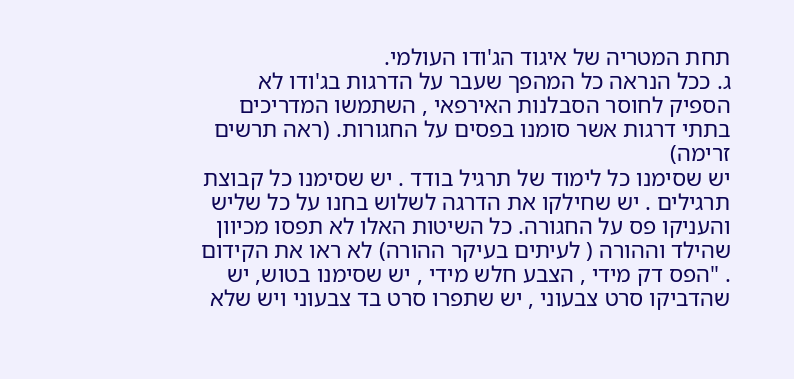תחת המטריה של איגוד הג'ודו העולמי.
ג. ככל הנראה כל המהפך שעבר על הדרגות בג'ודו לא הספיק לחוסר הסבלנות האירפאי , השתמשו המדריכים בתתי דרגות אשר סומנו בפסים על החגורות. (ראה תרשים זרימה)
יש שסימנו כל לימוד של תרגיל בודד . יש שסימנו כל קבוצת תרגילים . יש שחילקו את הדרגה לשלוש בחנו על כל שליש והעניקו פס על החגורה. כל השיטות האלו לא תפסו מכיוון שהילד וההורה ( לעיתים בעיקר ההורה) לא ראו את הקידום . "הפס דק מידי , הצבע חלש מידי , יש שסימנו בטוש, יש שהדביקו סרט צבעוני , יש שתפרו סרט בד צבעוני ויש שלא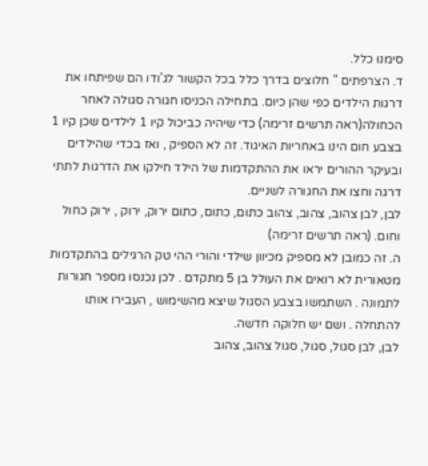סימנו כלל.
ד. הצרפתים " חלוצים בדרך כלל בכל הקשור לג'ודו הם שפיתחו את דרגות הילדים כפי שהן כיום. בתחילה הכניסו חגורה סגולה לאחר הכחולה(ראה תרשים זרימה) כדי שיהיה כביכול קיו 1 לילדים שכן קיו 1 בצבע חום הינו באחריות האיגוד. זה לא הספיק , ואז בכדי שהילדים ובעיקר ההורים יראו את ההתקדמות של הילד חילקו את הדרגות לתתי דרגה וחצו את החגורה לשניים.
לבן, לבן צהוב, צהוב, צהוב כתום, כתום, כתום ירוק, ירוק , ירוק כחול וחום. (ראה תרשים זרימה)
ה. זה כמובן לא מספיק מכיוון שילדי והורי ההי טק הרגילים בהתקדמות מטאורית לא רואים את העולל בן 5 מתקדם . לכן נכנסו מספר חגורות לתמונה . השתמשו בצבע הסגול שיצא מהשימוש , העבירו אותו להתחלה . ושם יש חלוקה חדשה.
לבן, לבן סגול, סגול, סגול צהוב, צהוב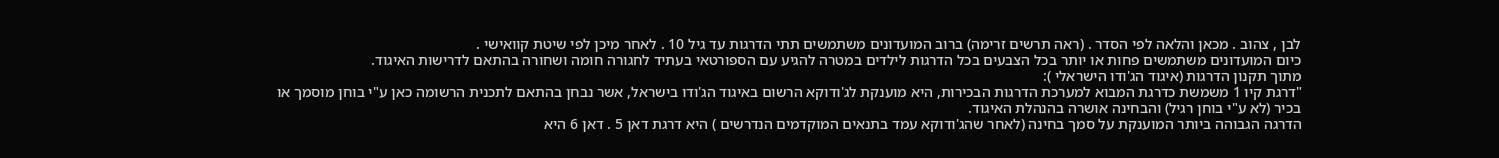לבן , צהוב . מכאן והלאה לפי הסדר . (ראה תרשים זרימה) ברוב המועדונים משתמשים תתי הדרגות עד גיל 10 . לאחר מיכן לפי שיטת קוואישי .
כיום המועדונים משתמשים פחות או יותר בכל הצבעים בכל הדרגות לילדים במטרה להגיע עם הספורטאי בעתיד לחגורה חומה ושחורה בהתאם לדרישות האיגוד.
מתוך תקנון הדרגות (איגוד הג'ודו הישראלי ):
"דרגת קיו 1 משמשת כדרגת המבוא למערכת הדרגות הבכירות, היא מוענקת לג'ודוקא הרשום באיגוד הג'ודו בישראל, אשר נבחן בהתאם לתכנית הרשומה כאן ע"י בוחן מוסמך או בכיר (לא ע"י בוחן רגיל) והבחינה אושרה בהנהלת האיגוד.
הדרגה הגבוהה ביותר המוענקת על סמך בחינה (לאחר שהג'ודוקא עמד בתנאים המוקדמים הנדרשים ) היא דרגת דאן 5 . דאן 6 היא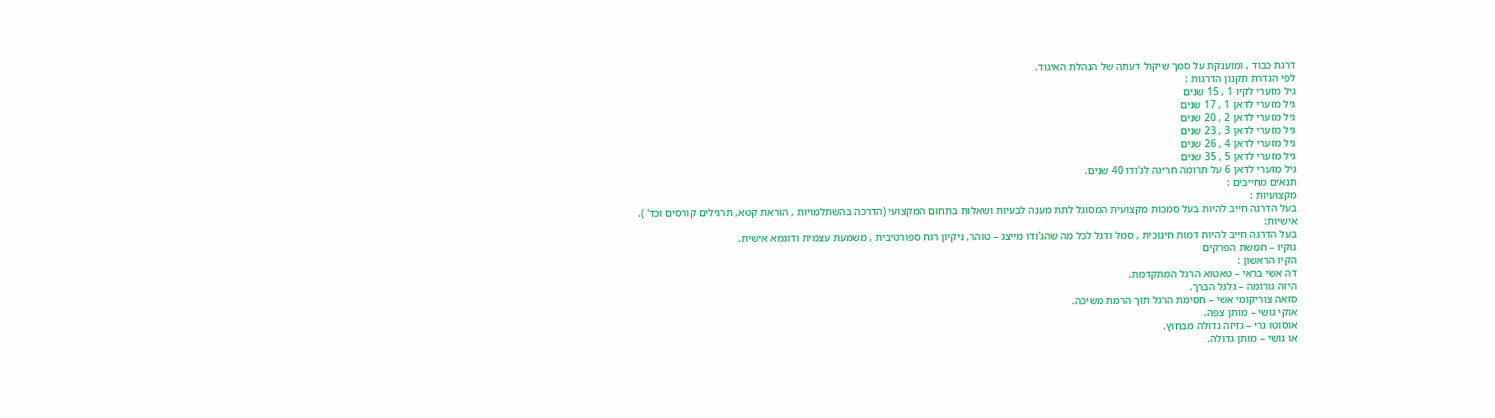דרגת כבוד , ומוענקת על סמך שיקול דעתה של הנהלת האיגוד.
לפי הגדרת תקנון הדרגות :
גיל מזערי לקיו 1 , 15 שנים
גיל מזערי לדאן 1 , 17 שנים
גיל מזערי לדאן 2 , 20 שנים
גיל מזערי לדאן 3 , 23 שנים
גיל מזערי לדאן 4 , 26 שנים
גיל מזערי לדאן 5 , 35 שנים
גיל מזערי לדאן 6 על תרומה חריגה לג'ודו 40 שנים.
תנאים מחייבים :
מקצועיות :
בעל הדרגה חייב להיות בעל סמכות מקצועית המסוגל לתת מענה לבעיות ושאלות בתחום המקצועי (הדרכה בהשתלמויות , הוראת קטא, תרגילים קורסים וכד' ).
אישיות:
בעל הדרגה חייב להיות דמות חינוכית , סמל ודגל לכל מה שהג'ודו מייצג – טוהר, ניקיון רוח ספורטיבית , משמעת עצמית ודוגמא אישית.
גוקיו – חמשת הפרקים
הקיו הראשון :
דה אשי בראי – טאטוא הרגל המתקדמת.
היזה גורומה – גלגל הברך.
סזאה צוריקומי אשי – חסימת הרגל תוך הרמת משיכה.
אוקי גושי – מותן צפה.
אוסוטו גרי – גזיזה גדולה מבחוץ.
או גושי – מותן גדולה.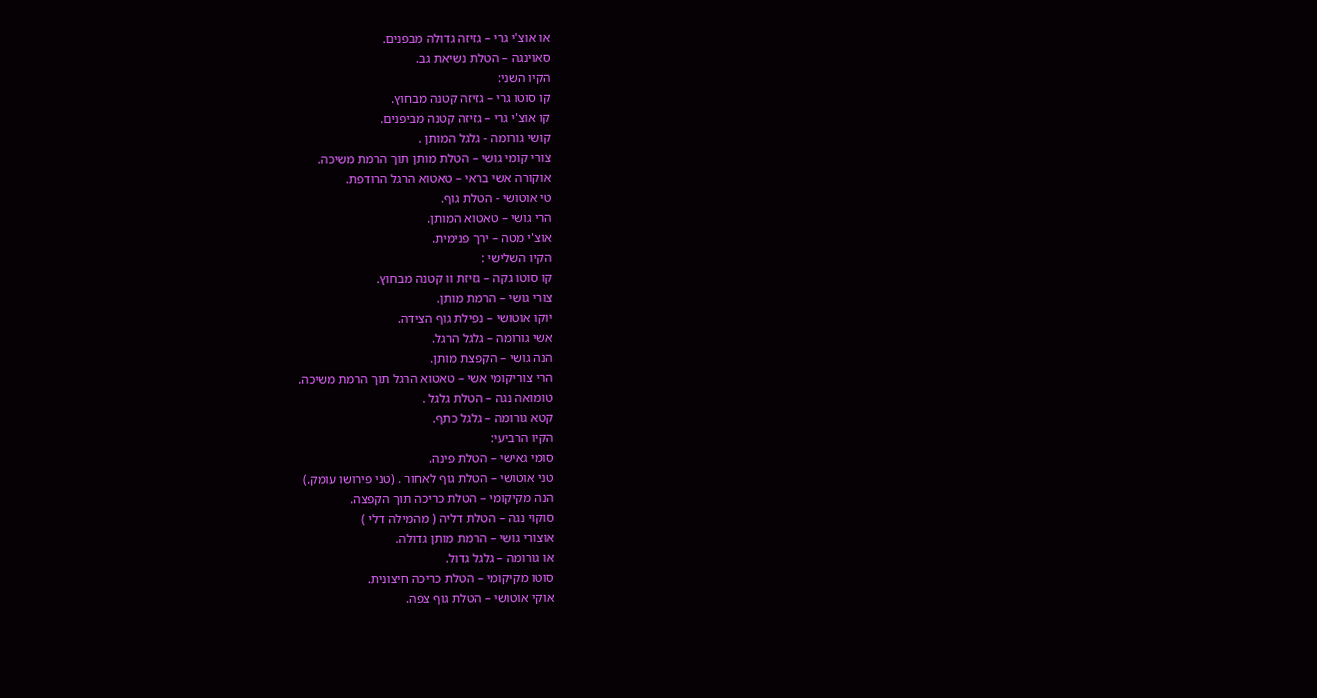או אוצ'י גרי – גזיזה גדולה מבפנים.
סאוינגה – הטלת נשיאת גב.
הקיו השני:
קו סוטו גרי – גזיזה קטנה מבחוץ.
קו אוצ'י גרי – גזיזה קטנה מביפנים.
קושי גורומה - גלגל המותן .
צורי קומי גושי – הטלת מותן תוך הרמת משיכה.
אוקורה אשי בראי – טאטוא הרגל הרודפת.
טי אוטושי - הטלת גוף.
הרי גושי – טאטוא המותן.
אוצ'י מטה – ירך פנימית.
הקיו השלישי :
קו סוטו גקה – גזיזת וו קטנה מבחוץ.
צורי גושי – הרמת מותן.
יוקו אוטושי – נפילת גוף הצידה.
אשי גורומה – גלגל הרגל.
הנה גושי – הקפצת מותן.
הרי צוריקומי אשי – טאטוא הרגל תוך הרמת משיכה.
טומואה נגה – הטלת גלגל .
קטא גורומה – גלגל כתף.
הקיו הרביעי:
סומי גאישי – הטלת פינה.
טני אוטושי – הטלת גוף לאחור . (טני פירושו עומק.)
הנה מקיקומי – הטלת כריכה תוך הקפצה.
סוקוי נגה – הטלת דליה ( מהמילה דלי )
אוצורי גושי – הרמת מותן גדולה.
או גורומה – גלגל גדול.
סוטו מקיקומי – הטלת כריכה חיצונית.
אוקי אוטושי – הטלת גוף צפה.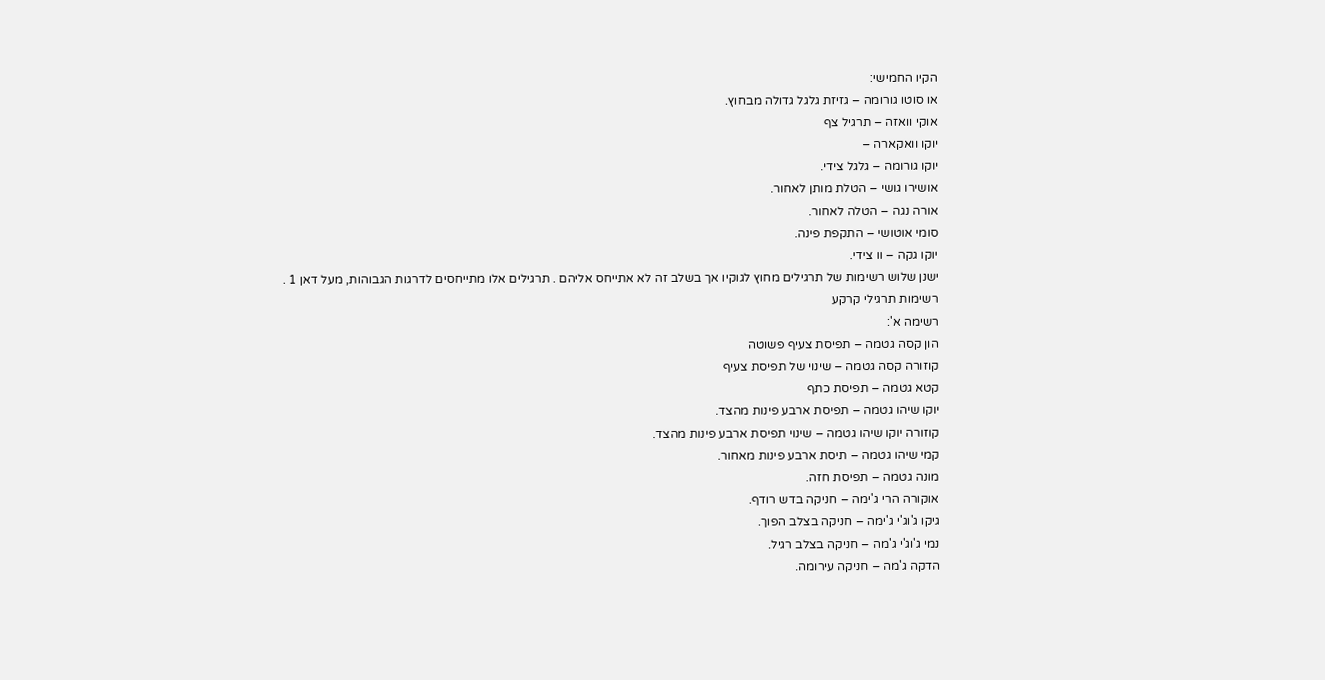הקיו החמישי:
או סוטו גורומה – גזיזת גלגל גדולה מבחוץ.
אוקי וואזה – תרגיל צף
יוקו וואקארה –
יוקו גורומה – גלגל צידי.
אושירו גושי – הטלת מותן לאחור.
אורה נגה – הטלה לאחור.
סומי אוטושי – התקפת פינה.
יוקו גקה – וו צידי.
ישנן שלוש רשימות של תרגילים מחוץ לגוקיו אך בשלב זה לא אתייחס אליהם . תרגילים אלו מתייחסים לדרגות הגבוהות, מעל דאן 1 .
רשימות תרגילי קרקע
רשימה א':
הון קסה גטמה – תפיסת צעיף פשוטה
קוזורה קסה גטמה – שינוי של תפיסת צעיף
קטא גטמה – תפיסת כתף
יוקו שיהו גטמה – תפיסת ארבע פינות מהצד.
קוזורה יוקו שיהו גטמה – שינוי תפיסת ארבע פינות מהצד.
קמי שיהו גטמה – תיסת ארבע פינות מאחור.
מונה גטמה – תפיסת חזה.
אוקורה הרי ג'ימה – חניקה בדש רודף.
גיקו ג'וג'י ג'ימה – חניקה בצלב הפוך.
נמי ג'וג'י ג'מה – חניקה בצלב רגיל.
הדקה ג'מה – חניקה עירומה.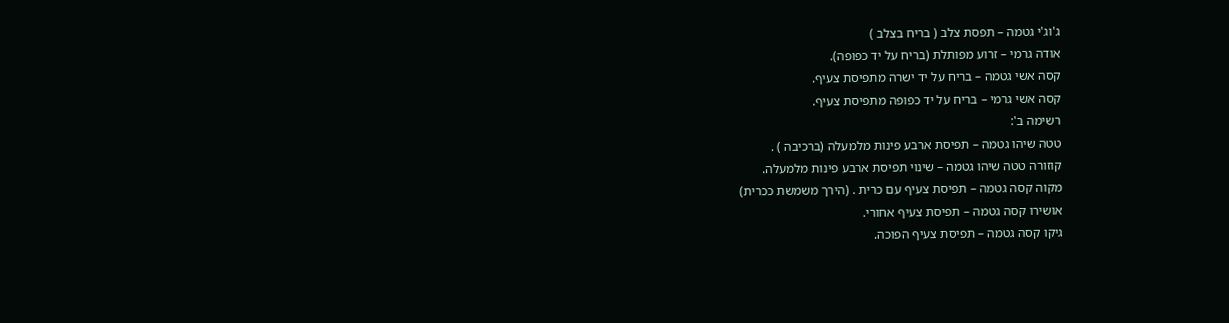ג'וג'י גטמה – תפסת צלב ( בריח בצלב )
אודה גרמי – זרוע מפותלת (בריח על יד כפופה).
קסה אשי גטמה – בריח על יד ישרה מתפיסת צעיף.
קסה אשי גרמי – בריח על יד כפופה מתפיסת צעיף.
רשימה ב':
טטה שיהו גטמה – תפיסת ארבע פינות מלמעלה (ברכיבה ) .
קוזורה טטה שיהו גטמה – שינוי תפיסת ארבע פינות מלמעלה.
מקוה קסה גטמה – תפיסת צעיף עם כרית . (הירך משמשת ככרית)
אושירו קסה גטמה – תפיסת צעיף אחורי.
גיקו קסה גטמה – תפיסת צעיף הפוכה.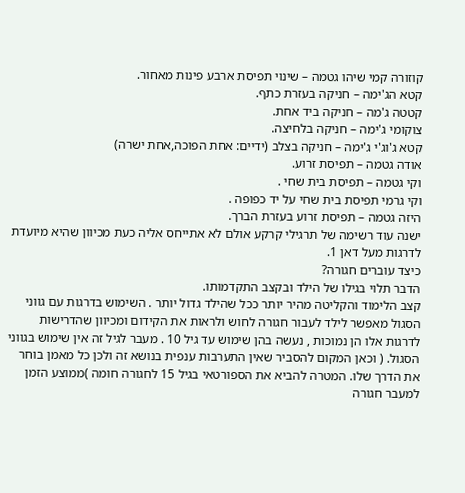קוזורה קמי שיהו גטמה – שינוי תפיסת ארבע פינות מאחור.
קטא הג'ימה – חניקה בעזרת כתף.
קטטה ג'מה – חניקה ביד אחת.
צוקומי ג'ימה – חניקה בלחיצה.
קטא ג'וג'י ג'ימה – חניקה בצלב (ידיים: אחת הפוכה,אחת ישרה)
אודה גטמה – תפיסת זרוע.
וקי גטמה – תפיסת בית שחי .
וקי גרמי תפיסת בית שחי על יד כפופה .
היזה גטמה – תפיסת זרוע בעזרת הברך.
ישנה עוד רשימה של תרגילי קרקע אולם לא אתייחס אליה כעת מכיוון שהיא מיועדת לדרגות מעל דאן 1.
כיצד עוברים חגורה?
הדבר תלוי בגילו של הילד ובקצב התקדמותו.
קצב הלימוד והקליטה מהיר יותר ככל שהילד גדול יותר . השימוש בדרגות עם גווני הסגול מאפשר לילד לעבור חגורה לחוש ולראות את הקידום ומכיוון שהדרישות לדרגות אלו הן נמוכות , נעשה בהן שימוש עד גיל 10 . מעבר לגיל זה אין שימוש בגווני הסגול. ( וכאן המקום להסביר שאין התערבות ענפית בנושא זה ולכן כל מאמן בוחר את הדרך שלו. המטרה להביא את הספורטאי בגיל 15 לחגורה חומה )ממוצע הזמן למעבר חגורה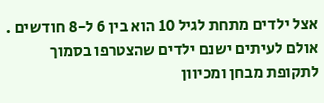אצל ילדים מתחת לגיל 10 הוא בין 6 ל-8 חודשים . אולם לעיתים ישנם ילדים שהצטרפו בסמוך לתקופת מבחן ומכיוון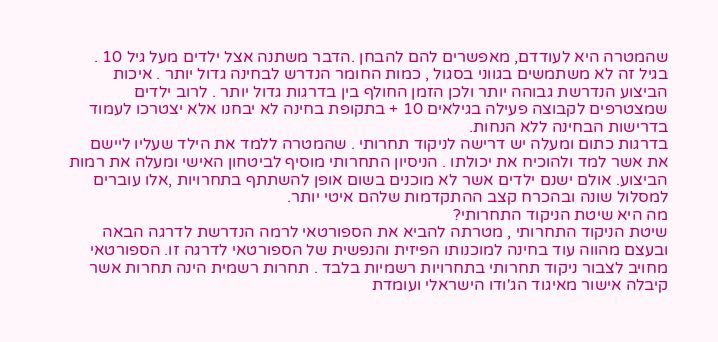שהמטרה היא לעודדם, מאפשרים להם להבחן .הדבר משתנה אצל ילדים מעל גיל 10 . בגיל זה לא משתמשים בגווני בסגול , כמות החומר הנדרש לבחינה גדול יותר . איכות הביצוע הנדרשת גבוהה יותר ולכן הזמן החולף בין בדרגות גדול יותר . לרוב ילדים שמצטרפים לקבוצה פעילה בגילאים 10 + בתקופת בחינה לא יבחנו אלא יצטרכו לעמוד בדרישות הבחינה ללא הנחות.
בדרגות כתום ומעלה יש דרישה לניקוד תחרותי . שהמטרה ללמד את הילד שעליו ליישם את אשר למד ולהוכיח את יכולתו . הניסיון התחרותי מוסיף לביטחון האישי ומעלה את רמות הביצוע. אולם ישנם ילדים אשר לא מוכנים בשום אופן להשתתף בתחרויות ,אלו עוברים למסלול שונה ובהכרח קצב ההתקדמות שלהם איטי יותר.
מה היא שיטת הניקוד התחרותי?
שיטת הניקוד התחרותי , מטרתה להביא את הספורטאי לרמה הנדרשת לדרגה הבאה ובעצם מהווה עוד בחינה למוכנותו הפיזית והנפשית של הספורטאי לדרגה זו. הספורטאי מחויב לצבור ניקוד תחרותי בתחרויות רשמיות בלבד . תחרות רשמית הינה תחרות אשר קיבלה אישור מאיגוד הג'ודו הישראלי ועומדת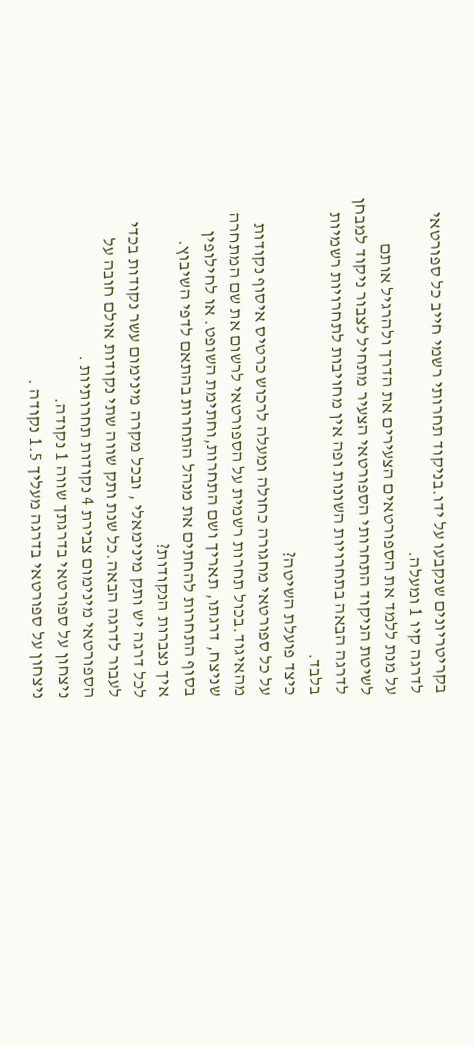בקריטריונים שנקבעו על ידו.בניקוד תחרותי רשמי חייב כל ספורטאי לדרגה קיו 1 ומעלה.
על מנת ללמד את הספורטאים הצעירים את הדרך ולהרגיל אותם לשיטת הניקוד התחרותי הספורטאי הצעיר מתחיל לצבור ניקוד למבחן לדרגה הבאה בתחרויות השונות ופה אין מחויבות לתחרויות רשמיות בלבד.
כיצד פועלת השיטה?
על כל ספורטאי מחגורה כחולה ומעלה לרכוש כרטיס איסוף נקודות מהאיגוד.בכול תחרות רשמית על הספורטאי לרשום את שם המתחרה שניצח, דרגתו, תאריך ושם התחרות,וחתימת השופט. או לחילופין בסוף התחרות להחתים את מנהל התחרות בהתאם לדפי השיבוץ.
איך נצברות הנקודות?
לכל דרגה יש ותק מינימאלי , ובכל מקרה מינימום עשר נקודות בכדי לעבור לדרגה הבאה.כל שנת ותק שווה שתי נקודות אולם חובה על הספורטאי מינימום צבירת 4 נקודות תחרותיות .
ניצחון על ספורטאי בדרגתך שווה 1 נקודה.
ניצחון על ספורטאי בדרגה מעליך 1.5 נקודה .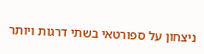ניצחון על ספורטאי בשתי דרגות ויותר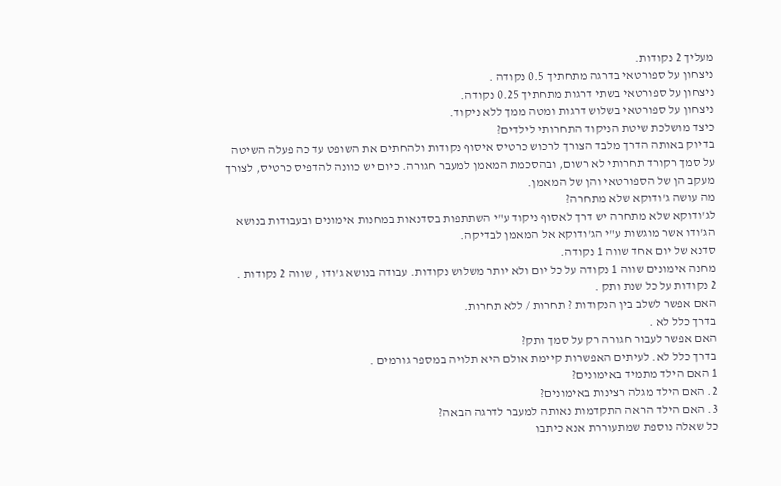מעליך 2 נקודות.
ניצחון על ספורטאי בדרגה מתחתיך 0.5 נקודה .
ניצחון על ספורטאי בשתי דרגות מתחתיך 0.25 נקודה.
ניצחון על ספורטאי בשלוש דרגות ומטה ממך ללא ניקוד.
כיצד מושלכת שיטת הניקוד התחרותי לילדים?
בדיוק באותה הדרך מלבד הצורך לרכוש כרטיס איסוף נקודות ולהחתים את השופט עד כה פעלה השיטה על סמך רקורד תחרותי לא רשום, ובהסכמת המאמן למעבר חגורה. כיום יש כוונה להדפיס כרטיס, לצורך מעקב הן של הספורטאי והן של המאמן.
מה עושה ג'ודוקא שלא מתחרה?
לג'ודוקא שלא מתחרה יש דרך לאסוף ניקוד ע"י השתתפות בסדנאות במחנות אימונים ובעבודות בנושא הג'ודו אשר מוגשות ע"י הג'ודוקא אל המאמן לבדיקה.
סדנא של יום אחד שווה 1 נקודה.
מחנה אימונים שווה 1 נקודה על כל יום ולא יותר משלוש נקודות. עבודה בנושא ג'ודו , שווה 2 נקודות .
2 נקודות על כל שנת ותק .
האם אפשר לשלב בין הנקודות ? תחרות / ללא תחרות.
בדרך כלל לא .
האם אפשר לעבור חגורה רק על סמך ותק?
בדרך כלל לא. לעיתים האפשרות קיימת אולם היא תלויה במספר גורמים .
1 האם הילד מתמיד באימונים?
2. האם הילד מגלה רצינות באימונים?
3. האם הילד הראה התקדמות נאותה למעבר לדרגה הבאה?
כל שאלה נוספת שמתעוררת אנא כיתבו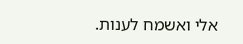אלי ואשמח לענות.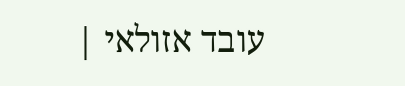עובד אזולאי |